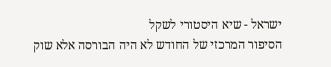ישראל - שיא היסטורי לשקל
הסיפור המרכזי של החודש לא היה הבורסה אלא שוק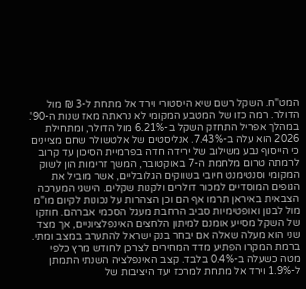המט"ח. השקל רשם שיא היסטורי וירד אל מתחת ל-3 ₪ מול הדולר. רמה כזו של המטבע המקומי לא נראתה מאז שנות ה-90'. במהלך אפריל התחזק השקל ב-6.21% מול הדולר, ומתחילת 2026 הוא עלה ב-7.43%. אנליסטים של אלטשולר שחם מציינים כי הייסוף נבע משילוב של ירידה חדה בפרמיית הסיכון עד קרוב לרמתה טרום מלחמת ה-7 באוקטובר, המשך זרימות הון לשוק המקומי וסנטימנט חיובי בשווקים הגלובליים, אשר מוביל את הגופים המוסדיים למכור דולרים ולקנות שקלים. הישגי המערכה הצבאית באיראן תרמו אף הם וכן הצהרות על נכונות לקיום מו"מ מול לבנון ואופטימיות סביב הרחבת מעגל הסכמי אברהם. חוזקו של השקל מסייע אומנם למיתון הלחצים האינפלציוניים, אך מצד שני הוא מעלה שאלה אם יבחר בנק ישראל להתערב במצב ומתי.
ברמת המקרו הפתיע מדד המחירים לצרכן לחודש מרץ כלפי מטה כשעלה ב-0.4% בלבד. קצב האינפלציה השנתי התמתן ל-1.9% וירד אל מתחת למרכז יעד היציבות של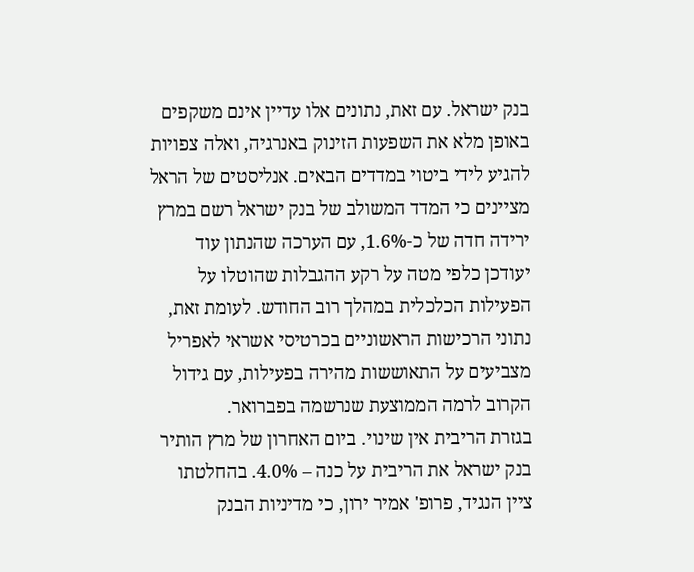בנק ישראל. עם זאת, נתונים אלו עדיין אינם משקפים באופן מלא את השפעות הזינוק באנרגיה, ואלה צפויות להגיע לידי ביטוי במדדים הבאים. אנליסטים של הראל מציינים כי המדד המשולב של בנק ישראל רשם במרץ ירידה חדה של כ-1.6%, עם הערכה שהנתון עוד יעודכן כלפי מטה על רקע ההגבלות שהוטלו על הפעילות הכלכלית במהלך רוב החודש. לעומת זאת, נתוני הרכישות הראשוניים בכרטיסי אשראי לאפריל מצביעים על התאוששות מהירה בפעילות, עם גידול הקרוב לרמה הממוצעת שנרשמה בפברואר.
בגזרת הריבית אין שינוי. ביום האחרון של מרץ הותיר בנק ישראל את הריבית על כנה – 4.0%. בהחלטתו ציין הנגיד, פרופ' אמיר ירון, כי מדיניות הבנק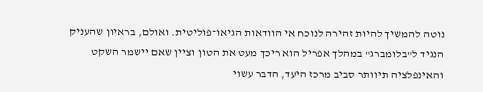נוטה להמשיך להיות זהירה לנוכח אי הוודאות הגיאו־פוליטית. ואולם, בראיון שהעניק הנגיד ל"בלומברג" במהלך אפריל הוא ריכך מעט את הטון וציין שאם יישמר השקט והאינפלציה תיוותר סביב מרכז היעד, הדבר עשוי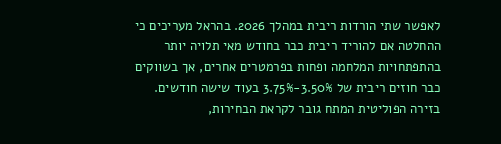לאפשר שתי הורדות ריבית במהלך 2026. בהראל מעריכים כי ההחלטה אם להוריד ריבית כבר בחודש מאי תלויה יותר בהתפתחויות המלחמה ופחות בפרמטרים אחרים, אך בשווקים כבר חוזים ריבית של 3.50%-3.75% בעוד שישה חודשים.
בזירה הפוליטית המתח גובר לקראת הבחירות,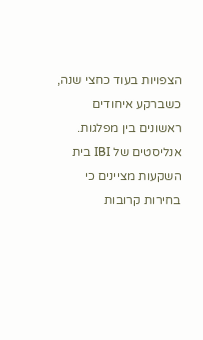הצפויות בעוד כחצי שנה, כשברקע איחודים ראשונים בין מפלגות. אנליסטים של IBI בית השקעות מציינים כי בחירות קרובות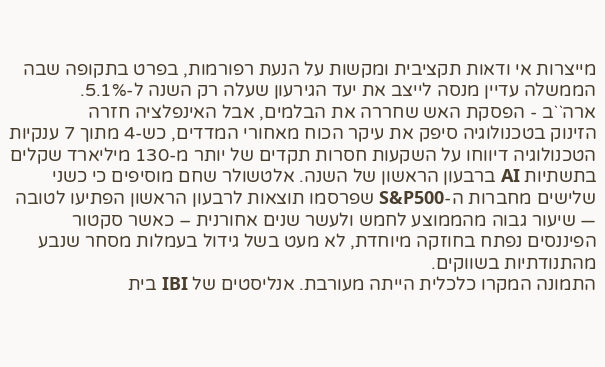מייצרות אי ודאות תקציבית ומקשות על הנעת רפורמות, בפרט בתקופה שבה הממשלה עדיין מנסה לייצב את יעד הגירעון שעלה רק השנה ל-5.1%.
ארה``ב - הפסקת האש שחררה את הבלמים, אבל האינפלציה חזרה
הזינוק בטכנולוגיה סיפק את עיקר הכוח מאחורי המדדים, כש-4 מתוך 7 ענקיות הטכנולוגיה דיווחו על השקעות חסרות תקדים של יותר מ-130 מיליארד שקלים בתשתיות AI ברבעון הראשון של השנה. אלטשולר שחם מוסיפים כי כשני שלישים מחברות ה-S&P500 שפרסמו תוצאות לרבעון הראשון הפתיעו לטובה — שיעור גבוה מהממוצע לחמש ולעשר שנים אחורנית – כאשר סקטור הפיננסים נפתח בחוזקה מיוחדת, לא מעט בשל גידול בעמלות מסחר שנבע מהתנודתיות בשווקים.
התמונה המקרו כלכלית הייתה מעורבת. אנליסטים של IBI בית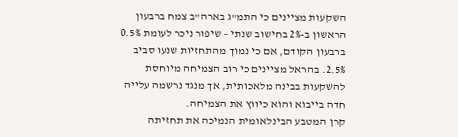השקעות מציינים כי התמ"ג בארה"ב צמח ברבעון הראשון ב-2% בחישוב שנתי – שיפור ניכר לעומת 0.5% ברבעון הקודם, אם כי נמוך מהתחזיות שנעו סביב 2.5%. בהראל מציינים כי רוב הצמיחה מיוחסת להשקעות בבינה מלאכותית, אך מנגד נרשמה עלייה חדה בייבוא והוא כיווץ את הצמיחה.
קרן המטבע הבינלאומית הנמיכה את תחזיתה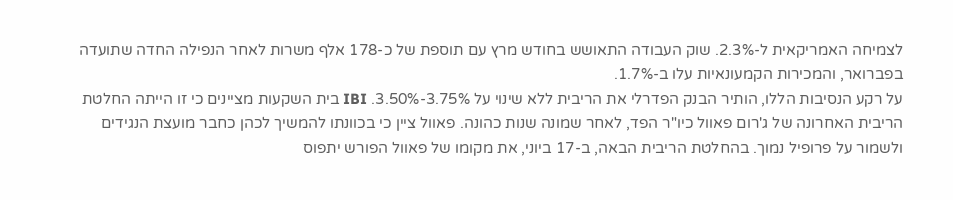לצמיחה האמריקאית ל-2.3%. שוק העבודה התאושש בחודש מרץ עם תוספת של כ-178 אלף משרות לאחר הנפילה החדה שתועדה בפברואר, והמכירות הקמעונאיות עלו ב-1.7%.
על רקע הנסיבות הללו, הותיר הבנק הפדרלי את הריבית ללא שינוי על 3.75%-3.50%. IBI בית השקעות מציינים כי זו הייתה החלטת הריבית האחרונה של ג'רום פאוול כיו"ר הפד, לאחר שמונה שנות כהונה. פאוול ציין כי בכוונתו להמשיך לכהן כחבר מועצת הנגידים ולשמור על פרופיל נמוך. בהחלטת הריבית הבאה, ב-17 ביוני, את מקומו של פאוול הפורש יתפוס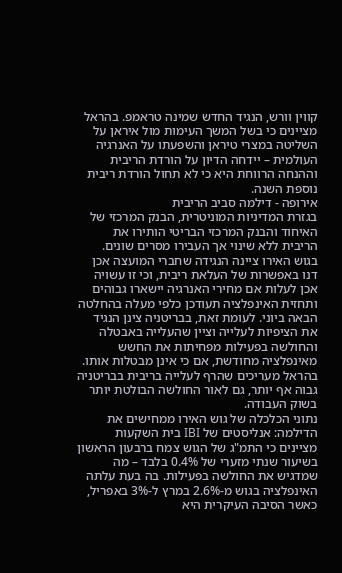קווין וורש, הנגיד החדש שמינה טראמפ. בהראל מציינים כי בשל המשך העימות מול איראן על השליטה במצרי טיראן והשפעתו על האנרגיה העולמית – יידחה הדיון על הורדת הריבית וההנחה הרווחת היא כי לא תחול הורדת ריבית נוספת השנה.
אירופה - דילמה סביב הריבית
בגזרת המדיניות המוניטרית, הבנק המרכזי של האיחוד והבנק המרכזי הבריטי הותירו את הריבית ללא שינוי אך העבירו מסרים שונים. בגוש האירו ציינה הנגידה שחברי המועצה אכן דנו באפשרות של העלאת ריבית, וכי זו עשויה אכן לעלות אם מחירי האנרגיה יישארו גבוהים ותחזית האינפלציה תעודכן כלפי מעלה בהחלטה הבאה ביוני. לעומת זאת, בבריטניה צינן הנגיד את הציפיות לעלייה וציין שהעלייה באבטלה והחולשה בפעילות מפחיתות את החשש מאינפלציה מחודשת, אם כי אינן מבטלות אותו. בהראל מעריכים שהרף לעלייה בריבית בבריטניה גבוה אף יותר, גם לאור החולשה הבולטת יותר בשוק העבודה.
נתוני הכלכלה של גוש האירו ממחישים את הדילמה: אנליסטים של IBI בית השקעות מציינים כי התמ"ג של הגוש צמח ברבעון הראשון בשיעור שנתי מזערי של 0.4% בלבד – מה שמדגיש את החולשה בפעילות. בה בעת עלתה האינפלציה בגוש מ-2.6% במרץ ל-3% באפריל, כאשר הסיבה העיקרית היא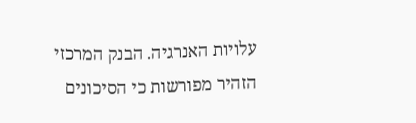עלויות האנרגיה. הבנק המרכזי הזהיר מפורשות כי הסיכונים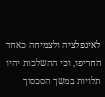לאינפלציה ולצמיחה כאחד החריפו, וכי ההשלכות יהיו תלויות במשך הסכסוך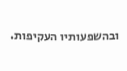ובהשפעותיו העקיפות.